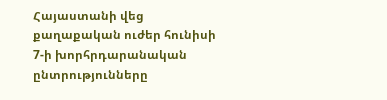Հայաստանի վեց քաղաքական ուժեր հունիսի 7-ի խորհրդարանական ընտրությունները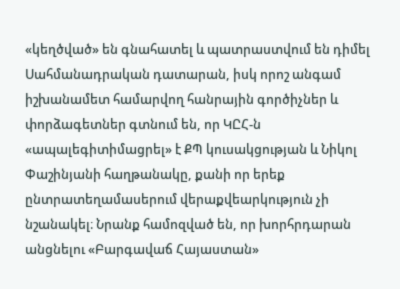«կեղծված» են գնահատել և պատրաստվում են դիմել Սահմանադրական դատարան, իսկ որոշ անգամ իշխանամետ համարվող հանրային գործիչներ և փորձագետներ գտնում են, որ ԿԸՀ-ն «ապալեգիտիմացրել» է ՔՊ կուսակցության և Նիկոլ Փաշինյանի հաղթանակը, քանի որ երեք ընտրատեղամասերում վերաքվեարկություն չի նշանակել։ Նրանք համոզված են, որ խորհրդարան անցնելու «Բարգավաճ Հայաստան»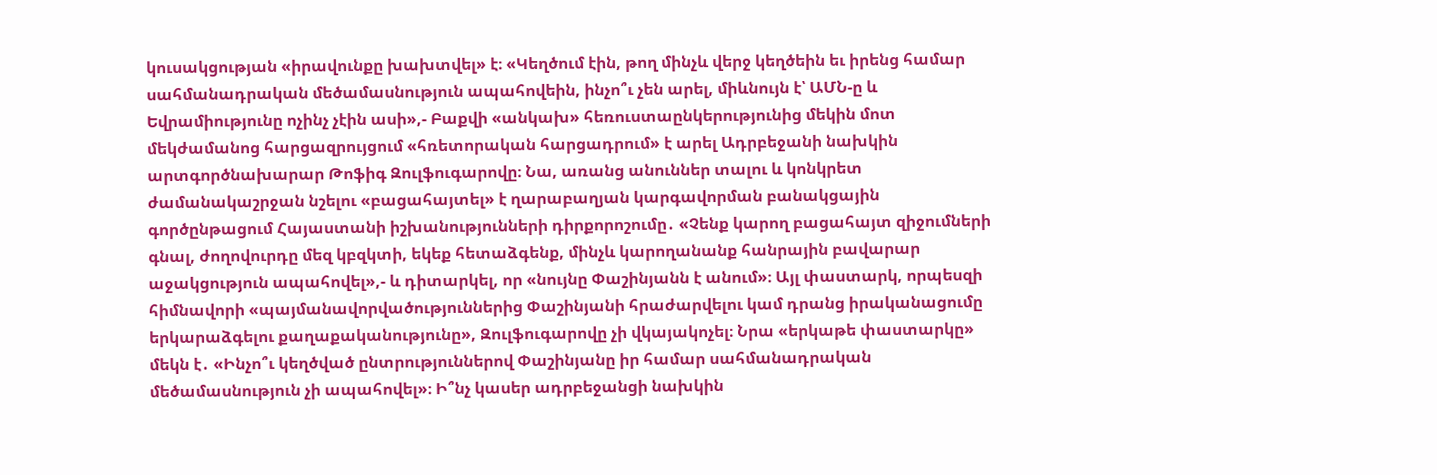կուսակցության «իրավունքը խախտվել» է։ «Կեղծում էին, թող մինչև վերջ կեղծեին եւ իրենց համար սահմանադրական մեծամասնություն ապահովեին, ինչո՞ւ չեն արել, միևնույն է՝ ԱՄՆ-ը և Եվրամիությունը ոչինչ չէին ասի»,- Բաքվի «անկախ» հեռուստաընկերությունից մեկին մոտ մեկժամանոց հարցազրույցում «հռետորական հարցադրում» է արել Ադրբեջանի նախկին արտգործնախարար Թոֆիգ Զուլֆուգարովը։ Նա, առանց անուններ տալու և կոնկրետ ժամանակաշրջան նշելու «բացահայտել» է ղարաբաղյան կարգավորման բանակցային գործընթացում Հայաստանի իշխանությունների դիրքորոշումը․ «Չենք կարող բացահայտ զիջումների գնալ, ժողովուրդը մեզ կբզկտի, եկեք հետաձգենք, մինչև կարողանանք հանրային բավարար աջակցություն ապահովել»,- և դիտարկել, որ «նույնը Փաշինյանն է անում»։ Այլ փաստարկ, որպեսզի հիմնավորի «պայմանավորվածություններից Փաշինյանի հրաժարվելու կամ դրանց իրականացումը երկարաձգելու քաղաքականությունը», Զուլֆուգարովը չի վկայակոչել։ Նրա «երկաթե փաստարկը» մեկն է․ «Ինչո՞ւ կեղծված ընտրություններով Փաշինյանը իր համար սահմանադրական մեծամասնություն չի ապահովել»։ Ի՞նչ կասեր ադրբեջանցի նախկին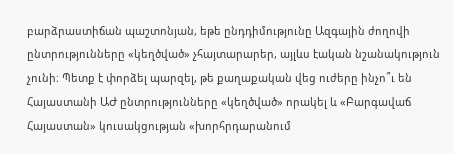բարձրաստիճան պաշտոնյան, եթե ընդդիմությունը Ազգային ժողովի ընտրությունները «կեղծված» չհայտարարեր, այլևս էական նշանակություն չունի։ Պետք է փորձել պարզել, թե քաղաքական վեց ուժերը ինչո՞ւ են Հայաստանի ԱԺ ընտրությունները «կեղծված» որակել և «Բարգավաճ Հայաստան» կուսակցության «խորհրդարանում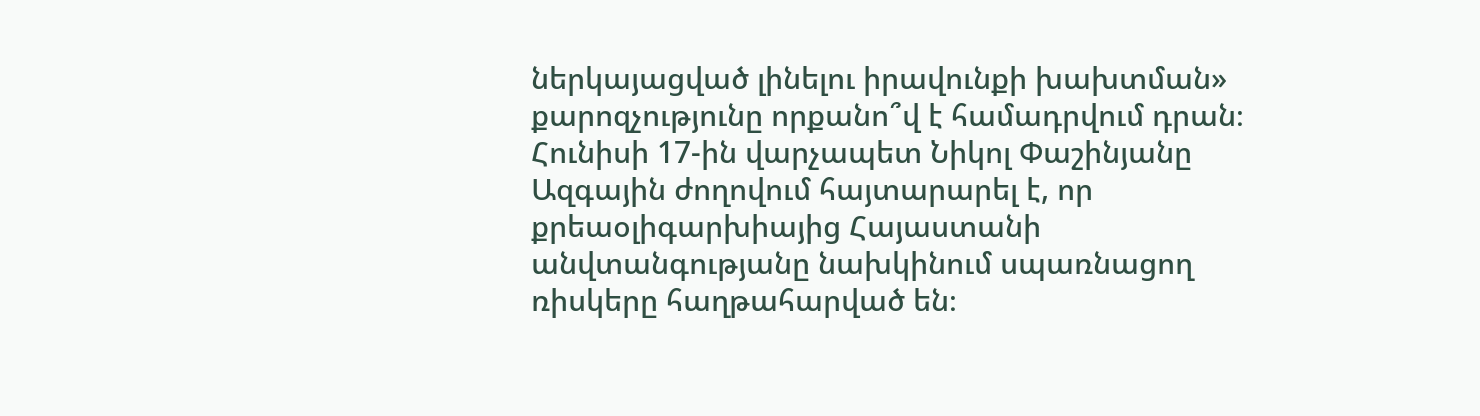ներկայացված լինելու իրավունքի խախտման» քարոզչությունը որքանո՞վ է համադրվում դրան։ Հունիսի 17-ին վարչապետ Նիկոլ Փաշինյանը Ազգային ժողովում հայտարարել է, որ քրեաօլիգարխիայից Հայաստանի անվտանգությանը նախկինում սպառնացող ռիսկերը հաղթահարված են։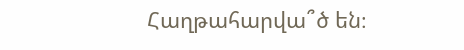Հաղթահարվա՞ծ են։